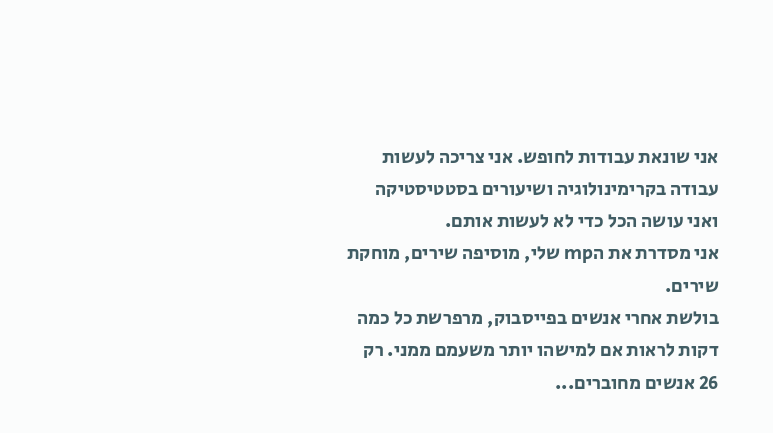אני שונאת עבודות לחופש. אני צריכה לעשות עבודה בקרימינולוגיה ושיעורים בסטטיסטיקה ואני עושה הכל כדי לא לעשות אותם.
אני מסדרת את הmp שלי, מוסיפה שירים, מוחקת שירים.
בולשת אחרי אנשים בפייסבוק, מרפרשת כל כמה דקות לראות אם למישהו יותר משעמם ממני. רק 26 אנשים מחוברים...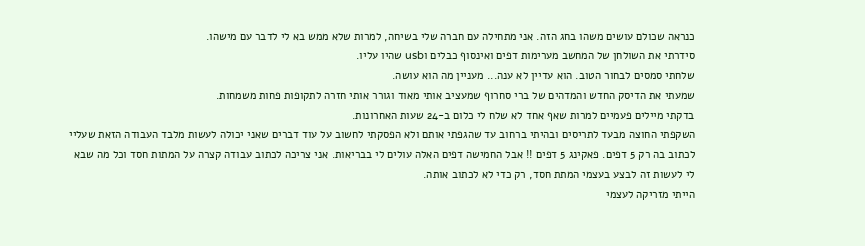כנראה שכולם עושים משהו בחג הזה. אני מתחילה עם חברה שלי בשיחה, למרות שלא ממש בא לי לדבר עם מישהו.
סידרתי את השולחן של המחשב מערימות דפים ואינסוף כבלים וusb שהיו עליו.
שלחתי סמסים לבחור הטוב. הוא עדיין לא ענה... מעניין מה הוא עושה.
שמעתי את הדיסק החדש והמדהים של ברי סחרוף שמעציב אותי מאוד וגורר אותי חזרה לתקופות פחות משמחות.
בדקתי מיילים פעמיים למרות שאף אחד לא שלח לי כלום ב-24 שעות האחרונות.
השקפתי החוצה מבעד לתריסים ובהיתי ברחוב עד שהגפתי אותם ולא הפסקתי לחשוב על עוד דברים שאני יכולה לעשות מלבד העבודה הזאת שעליי לכתוב בה רק 5 דפים. פאקינג 5 דפים !! אבל החמישה דפים האלה עולים לי בבריאות. אני צריכה לכתוב עבודה קצרה על המתות חסד וכל מה שבא לי לעשות זה לבצע בעצמי המתת חסד, רק כדי לא לכתוב אותה.
הייתי מזריקה לעצמי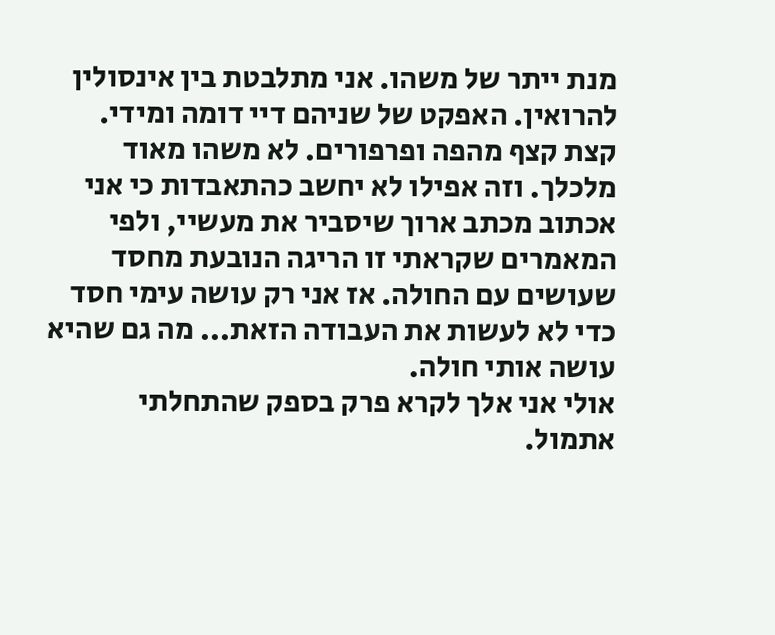מנת ייתר של משהו. אני מתלבטת בין אינסולין להרואין. האפקט של שניהם דיי דומה ומידי. קצת קצף מהפה ופרפורים. לא משהו מאוד מלכלך. וזה אפילו לא יחשב כהתאבדות כי אני אכתוב מכתב ארוך שיסביר את מעשיי, ולפי המאמרים שקראתי זו הריגה הנובעת מחסד שעושים עם החולה. אז אני רק עושה עימי חסד כדי לא לעשות את העבודה הזאת... מה גם שהיא עושה אותי חולה.
אולי אני אלך לקרא פרק בספק שהתחלתי אתמול.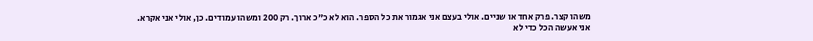משהו קצר. פרק אחד או שניים. אולי בעצם אני אגמור את כל הספר. הוא לא כ"כ ארוך. רק 200 ומשהו עמודים. כן, אולי אני אקרא.
אני אעשה הכל כדי לא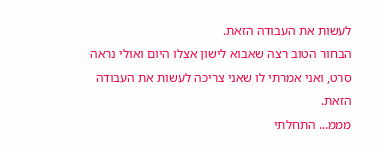לעשות את העבודה הזאת.
הבחור הטוב רצה שאבוא לישון אצלו היום ואולי נראה סרט, ואני אמרתי לו שאני צריכה לעשות את העבודה הזאת.
מממ... התחלתי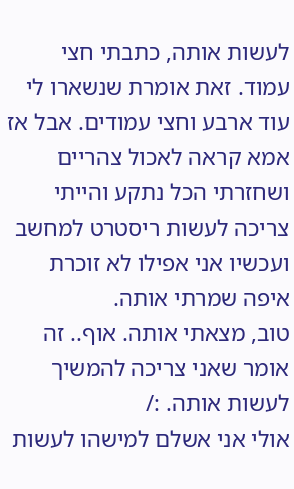לעשות אותה, כתבתי חצי עמוד. זאת אומרת שנשארו לי עוד ארבע וחצי עמודים. אבל אז אמא קראה לאכול צהריים ושחזרתי הכל נתקע והייתי צריכה לעשות ריסטרט למחשב ועכשיו אני אפילו לא זוכרת איפה שמרתי אותה.
טוב, מצאתי אותה. אוף.. זה אומר שאני צריכה להמשיך לעשות אותה. :/
אולי אני אשלם למישהו לעשות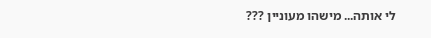לי אותה... מישהו מעוניין ???